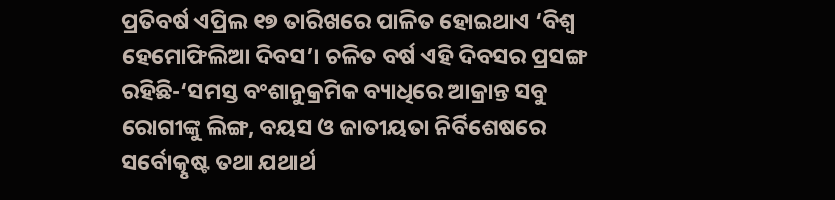ପ୍ରତିବର୍ଷ ଏପ୍ରିଲ ୧୭ ତାରିଖରେ ପାଳିତ ହୋଇଥାଏ ‘ବିଶ୍ୱ ହେମୋଫିଲିଆ ଦିବସ’। ଚଳିତ ବର୍ଷ ଏହି ଦିବସର ପ୍ରସଙ୍ଗ ରହିଛି-‘ସମସ୍ତ ବଂଶାନୁକ୍ରମିକ ବ୍ୟାଧିରେ ଆକ୍ରାନ୍ତ ସବୁ ରୋଗୀଙ୍କୁ ଲିଙ୍ଗ, ବୟସ ଓ ଜାତୀୟତା ନିର୍ବିଶେଷରେ ସର୍ବୋତ୍କୃଷ୍ଟ ତଥା ଯଥାର୍ଥ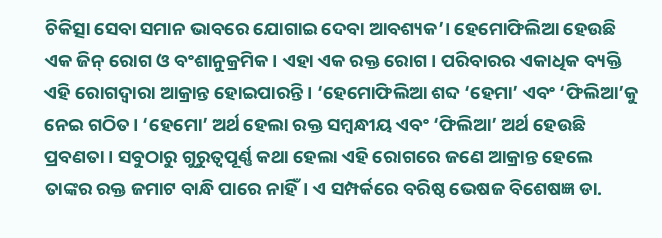ଚିକିତ୍ସା ସେବା ସମାନ ଭାବରେ ଯୋଗାଇ ଦେବା ଆବଶ୍ୟକ’। ହେମୋଫିଲିଆ ହେଉଛି ଏକ ଜିନ୍ ରୋଗ ଓ ବଂଶାନୁକ୍ରମିକ। ଏହା ଏକ ରକ୍ତ ରୋଗ। ପରିବାରର ଏକାଧିକ ବ୍ୟକ୍ତି ଏହି ରୋଗଦ୍ୱାରା ଆକ୍ରାନ୍ତ ହୋଇପାରନ୍ତି। ‘ହେମୋଫିଲିଆ ଶବ୍ଦ ‘ହେମା’ ଏବଂ ‘ଫିଲିଆ’କୁ ନେଇ ଗଠିତ। ‘ହେମୋ’ ଅର୍ଥ ହେଲା ରକ୍ତ ସମ୍ବନ୍ଧୀୟ ଏବଂ ‘ଫିଲିଆ’ ଅର୍ଥ ହେଉଛି ପ୍ରବଣତା। ସବୁଠାରୁ ଗୁରୁତ୍ୱପୂର୍ଣ୍ଣ କଥା ହେଲା ଏହି ରୋଗରେ ଜଣେ ଆକ୍ରାନ୍ତ ହେଲେ ତାଙ୍କର ରକ୍ତ ଜମାଟ ବାନ୍ଧି ପାରେ ନାହିଁ। ଏ ସମ୍ପର୍କରେ ବରିଷ୍ଠ ଭେଷଜ ବିଶେଷଜ୍ଞ ଡା.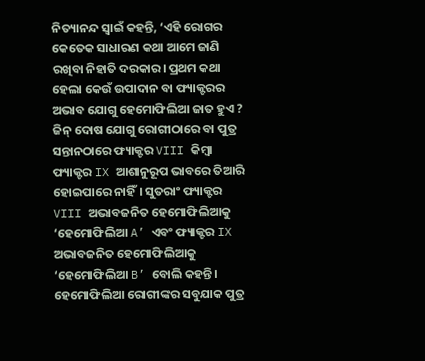ନିତ୍ୟାନନ୍ଦ ସ୍ବାଇଁ କହନ୍ତି, ‘ଏହି ରୋଗର କେତେକ ସାଧାରଣ କଥା ଆମେ ଜାଣି ରଖିବା ନିହାତି ଦରକାର। ପ୍ରଥମ କଥା ହେଲା କେଉଁ ଉପାଦାନ ବା ଫ୍ୟାକ୍ଟରର ଅଭାବ ଯୋଗୁ ହେମୋଫିଲିଆ ଜାତ ହୁଏ ? ଜିନ୍ ଦୋଷ ଯୋଗୁ ରୋଗୀଠାରେ ବା ପୁତ୍ର ସନ୍ତାନଠାରେ ଫ୍ୟାକ୍ଟର VIII କିମ୍ବା ଫ୍ୟାକ୍ଟର IX ଆଶାନୁରୂପ ଭାବରେ ତିଆରି ହୋଇପାରେ ନାହିଁ। ସୁତରାଂ ଫ୍ୟାକ୍ଟର VIII ଅଭାବଜନିତ ହେମୋଫିଲିଆକୁ ‘ହେମୋଫିଲିଆ A’ ଏବଂ ଫ୍ୟାକ୍ଟର IX ଅଭାବଜନିତ ହେମୋଫିଲିଆକୁ ‘ହେମୋଫିଲିଆ B’ ବୋଲି କହନ୍ତି। ହେମୋଫିଲିଆ ରୋଗୀଙ୍କର ସବୁଯାକ ପୁତ୍ର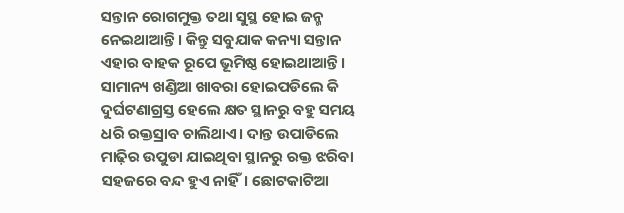ସନ୍ତାନ ରୋଗମୁକ୍ତ ତଥା ସୁସ୍ଥ ହୋଇ ଜନ୍ମ ନେଇଥାଆନ୍ତି। କିନ୍ତୁ ସବୁଯାକ କନ୍ୟା ସନ୍ତାନ ଏହାର ବାହକ ରୂପେ ଭୂମିଷ୍ଠ ହୋଇଥାଆନ୍ତି। ସାମାନ୍ୟ ଖଣ୍ଡିଆ ଖାବରା ହୋଇପଡିଲେ କି ଦୁର୍ଘଟଣାଗ୍ରସ୍ତ ହେଲେ କ୍ଷତ ସ୍ଥାନରୁ ବହୁ ସମୟ ଧରି ରକ୍ତସ୍ରାବ ଚାଲିଥାଏ। ଦାନ୍ତ ଉପାଡିଲେ ମାଢ଼ିର ଉପୁଡା ଯାଇଥିବା ସ୍ଥାନରୁ ରକ୍ତ ଝରିବା ସହଜରେ ବନ୍ଦ ହୁଏ ନାହିଁ। ଛୋଟକାଟିଆ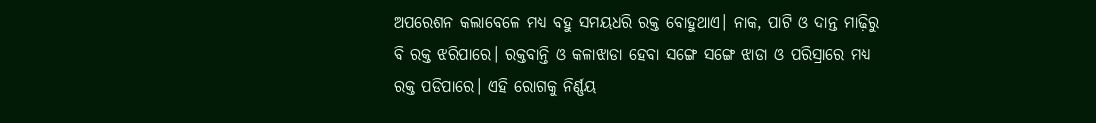ଅପରେଶନ କଲାବେଳେ ମଧ୍ୟ ବହୁ ସମୟଧରି ରକ୍ତ ବୋହୁଥାଏ। ନାକ, ପାଟି ଓ ଦାନ୍ତ ମାଢ଼ିରୁ ବି ରକ୍ତ ଝରିପାରେ। ରକ୍ତବାନ୍ତି ଓ କଳାଝାଡା ହେବା ସଙ୍ଗେ ସଙ୍ଗେ ଝାଡା ଓ ପରିସ୍ରାରେ ମଧ୍ୟ ରକ୍ତ ପଡିପାରେ। ଏହି ରୋଗକୁ ନିର୍ଣ୍ଣୟ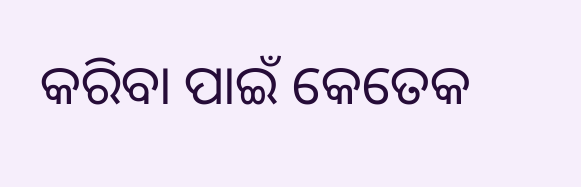କରିବା ପାଇଁ କେତେକ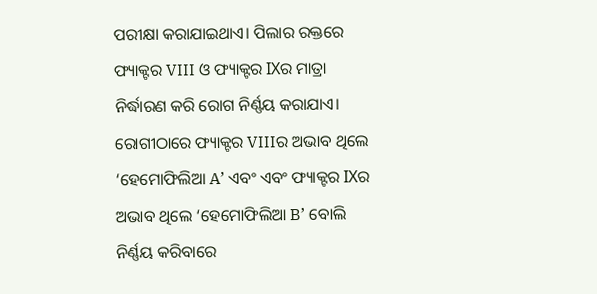ପରୀକ୍ଷା କରାଯାଇଥାଏ। ପିଲାର ରକ୍ତରେ ଫ୍ୟାକ୍ଟର VIII ଓ ଫ୍ୟାକ୍ଟର IXର ମାତ୍ରା ନିର୍ଦ୍ଧାରଣ କରି ରୋଗ ନିର୍ଣ୍ଣୟ କରାଯାଏ। ରୋଗୀଠାରେ ଫ୍ୟାକ୍ଟର VIIIର ଅଭାବ ଥିଲେ ‘ହେମୋଫିଲିଆ A’ ଏବଂ ଏବଂ ଫ୍ୟାକ୍ଟର IXର ଅଭାବ ଥିଲେ ‘ହେମୋଫିଲିଆ B’ ବୋଲି ନିର୍ଣ୍ଣୟ କରିବାରେ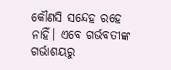କୌଣସି ସନ୍ଦେହ ରହେ ନାହିଁ। ଏବେ ଗର୍ଭବତୀଙ୍କ ଗର୍ଭାଶୟରୁ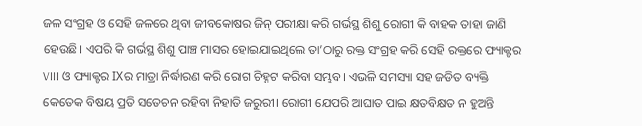ଜଳ ସଂଗ୍ରହ ଓ ସେହି ଜଳରେ ଥିବା ଜୀବକୋଷର ଜିନ୍ ପରୀକ୍ଷା କରି ଗର୍ଭସ୍ଥ ଶିଶୁ ରୋଗୀ କି ବାହକ ତାହା ଜାଣି ହେଉଛି। ଏପରି କି ଗର୍ଭସ୍ଥ ଶିଶୁ ପାଞ୍ଚ ମାସର ହୋଇଯାଇଥିଲେ ତା’ଠାରୁ ରକ୍ତ ସଂଗ୍ରହ କରି ସେହି ରକ୍ତରେ ଫ୍ୟାକ୍ଟର VIII ଓ ଫ୍ୟାକ୍ଟର IXର ମାତ୍ରା ନିର୍ଦ୍ଧାରଣ କରି ରୋଗ ଚିହ୍ନଟ କରିବା ସମ୍ଭବ। ଏଭଳି ସମସ୍ୟା ସହ ଜଡିତ ବ୍ୟକ୍ତି କେତେକ ବିଷୟ ପ୍ରତି ସତେଚନ ରହିବା ନିହାତି ଜରୁରୀ। ରୋଗୀ ଯେପରି ଆଘାତ ପାଇ କ୍ଷତବିକ୍ଷତ ନ ହୁଅନ୍ତି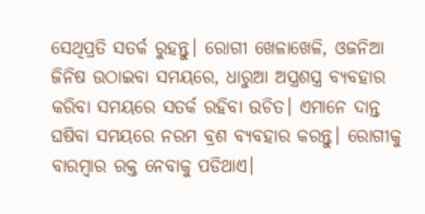ସେଥିପ୍ରତି ସତର୍କ ରୁହନ୍ତୁ। ରୋଗୀ ଖେଳାଖେଳି, ଓଜନିଆ ଜିନିଷ ଉଠାଇବା ସମୟରେ, ଧାରୁଆ ଅସ୍ତ୍ରଶସ୍ତ୍ର ବ୍ୟବହାର କରିବା ସମୟରେ ସତର୍କ ରହିବା ଉଚିତ। ଏମାନେ ଦାନ୍ତ ଘଷିବା ସମୟରେ ନରମ ବ୍ରଶ ବ୍ୟବହାର କରନ୍ତୁ। ରୋଗୀକୁ ବାରମ୍ବାର ରକ୍ତ ନେବାକୁ ପଡିଥାଏ।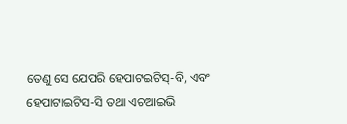ତେଣୁ ସେ ଯେପରି ହେପାଟଇଟିସ୍-ବି, ଏବଂ ହେପାଟାଇଟିସ-ସି ତଥା ଏଚଆଇଭି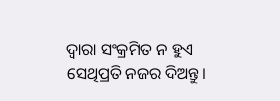ଦ୍ୱାରା ସଂକ୍ରମିତ ନ ହୁଏ ସେଥିପ୍ରତି ନଜର ଦିଅନ୍ତୁ।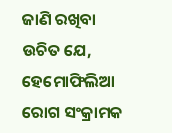ଜାଣି ରଖିବା ଉଚିତ ଯେ, ହେମୋଫିଲିଆ ରୋଗ ସଂକ୍ରାମକ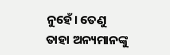ନୁହେଁ। ତେଣୁ ତାହା ଅନ୍ୟମାନଙ୍କୁ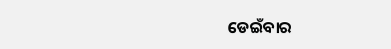ଡେଇଁବାର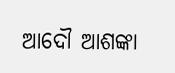ଆଦୌ ଆଶଙ୍କା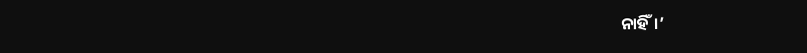ନାହିଁ।’